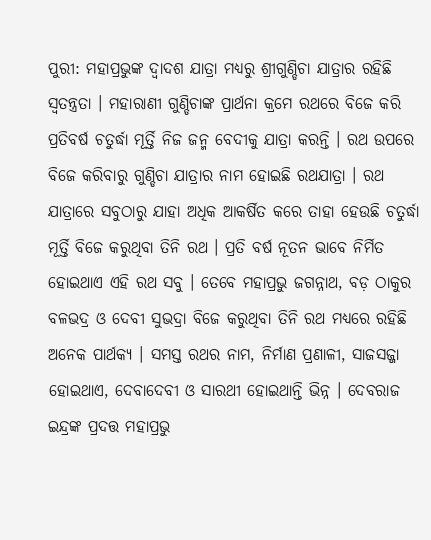ପୁରୀ: ମହାପ୍ରଭୁଙ୍କ ଦ୍ବାଦଶ ଯାତ୍ରା ମଧ୍ୟରୁ ଶ୍ରୀଗୁଣ୍ଡିଚା ଯାତ୍ରାର ରହିଛି ସ୍ବତନ୍ତ୍ରତା । ମହାରାଣୀ ଗୁଣ୍ଡିଚାଙ୍କ ପ୍ରାର୍ଥନା କ୍ରମେ ରଥରେ ବିଜେ କରି ପ୍ରତିବର୍ଷ ଚତୁର୍ଦ୍ଧା ମୂର୍ତ୍ତି ନିଜ ଜନ୍ମ ବେଦୀକୁ ଯାତ୍ରା କରନ୍ତି । ରଥ ଉପରେ ବିଜେ କରିବାରୁ ଗୁଣ୍ଡିଚା ଯାତ୍ରାର ନାମ ହୋଇଛି ରଥଯାତ୍ରା । ରଥ ଯାତ୍ରାରେ ସବୁଠାରୁ ଯାହା ଅଧିକ ଆକର୍ଷିତ କରେ ତାହା ହେଉଛି ଚତୁର୍ଦ୍ଧା ମୂର୍ତ୍ତି ବିଜେ କରୁଥିବା ତିନି ରଥ । ପ୍ରତି ବର୍ଷ ନୂତନ ଭାବେ ନିର୍ମିତ ହୋଇଥାଏ ଏହି ରଥ ସବୁ । ତେବେ ମହାପ୍ରଭୁ ଜଗନ୍ନାଥ, ବଡ଼ ଠାକୁର ବଳଭଦ୍ର ଓ ଦେବୀ ସୁଭଦ୍ରା ବିଜେ କରୁଥିବା ତିନି ରଥ ମଧ୍ୟରେ ରହିଛି ଅନେକ ପାର୍ଥକ୍ୟ । ସମସ୍ତ ରଥର ନାମ, ନିର୍ମାଣ ପ୍ରଣାଳୀ, ସାଜସଜ୍ଜା ହୋଇଥାଏ, ଦେବାଦେବୀ ଓ ସାରଥୀ ହୋଇଥାନ୍ତି ଭିନ୍ନ । ଦେବରାଜ ଇନ୍ଦ୍ରଙ୍କ ପ୍ରଦତ୍ତ ମହାପ୍ରଭୁ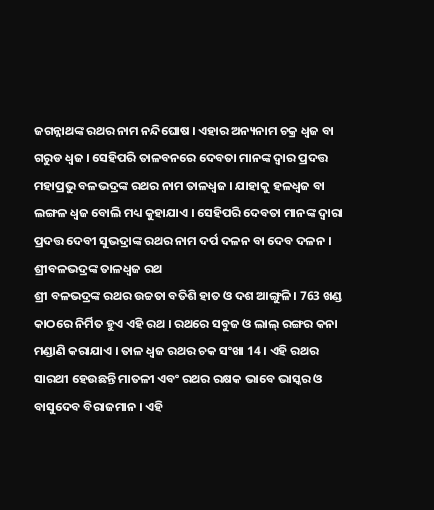ଜଗନ୍ନାଥଙ୍କ ରଥର ନାମ ନନ୍ଦିଘୋଷ । ଏହାର ଅନ୍ୟନାମ ଚକ୍ର ଧ୍ବଜ ବା ଗରୁଡ ଧ୍ବଜ । ସେହିପରି ତାଳବନରେ ଦେବତା ମାନଙ୍କ ଦ୍ବାର ପ୍ରଦତ୍ତ ମହାପ୍ରଭୁ ବଳଭଦ୍ରଙ୍କ ରଥର ନାମ ତାଳଧ୍ବଜ । ଯାହାକୁ ହଳଧ୍ବଜ ବା ଲଙ୍ଗଳ ଧ୍ବଜ ବୋଲି ମଧ୍ୟ କୁହାଯାଏ । ସେହିପରି ଦେବତା ମାନଙ୍କ ଦ୍ବାରା ପ୍ରଦତ୍ତ ଦେବୀ ସୁଭଦ୍ରାଙ୍କ ରଥର ନାମ ଦର୍ପ ଦଳନ ବା ଦେବ ଦଳନ ।
ଶ୍ରୀବଳଭଦ୍ରଙ୍କ ତାଳଧ୍ବଜ ରଥ
ଶ୍ରୀ ବଳଭଦ୍ରଙ୍କ ରଥର ଉଚ୍ଚତା ବତିଶି ହାତ ଓ ଦଶ ଆଙ୍ଗୁଳି । 763 ଖଣ୍ଡ କାଠରେ ନିର୍ମିତ ହୁଏ ଏହି ରଥ । ରଥରେ ସବୁଜ ଓ ଲାଲ୍ ରଙ୍ଗର କନା ମଣ୍ଡାଣି କରାଯାଏ । ତାଳ ଧ୍ବଜ ରଥର ଚକ ସଂଖା 14 । ଏହି ରଥର ସାରଥୀ ହେଉଛନ୍ତି ମାତଳୀ ଏବଂ ରଥର ରକ୍ଷକ ଭାବେ ଭାସ୍କର ଓ ବାସୁଦେବ ବିରାଜମାନ । ଏହି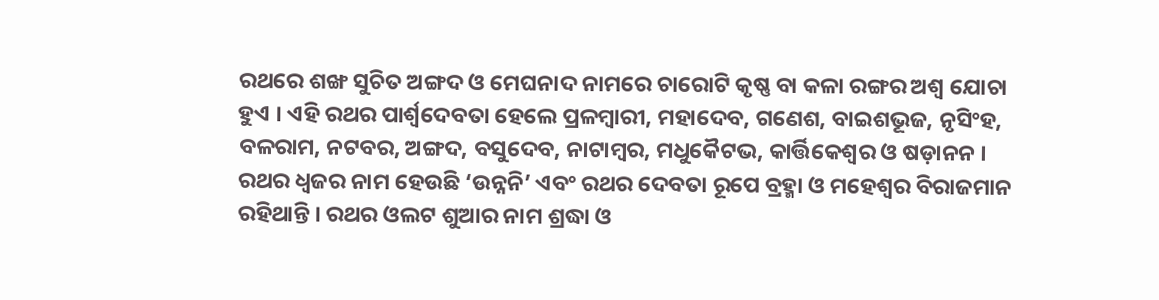ରଥରେ ଶଙ୍ଖ ସୁଚିତ ଅଙ୍ଗଦ ଓ ମେଘନାଦ ନାମରେ ଚାରୋଟି କୃଷ୍ଣ ବା କଳା ରଙ୍ଗର ଅଶ୍ବ ଯୋଚା ହୁଏ । ଏହି ରଥର ପାର୍ଶ୍ବଦେବତା ହେଲେ ପ୍ରଳମ୍ବାରୀ, ମହାଦେବ, ଗଣେଶ, ବାଇଶଭୂଜ, ନୃସିଂହ, ବଳରାମ, ନଟବର, ଅଙ୍ଗଦ, ବସୁଦେବ, ନାଟାମ୍ବର, ମଧୁକୈଟଭ, କାର୍ତ୍ତିକେଶ୍ବର ଓ ଷଡ଼ାନନ । ରଥର ଧ୍ବଜର ନାମ ହେଉଛି ‘ଉନ୍ନନି’ ଏବଂ ରଥର ଦେବତା ରୂପେ ବ୍ରହ୍ମା ଓ ମହେଶ୍ବର ବିରାଜମାନ ରହିଥାନ୍ତି । ରଥର ଓଲଟ ଶୁଆର ନାମ ଶ୍ରଦ୍ଧା ଓ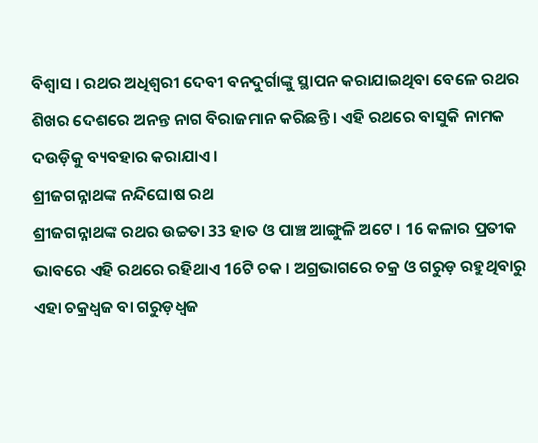ବିଶ୍ବାସ । ରଥର ଅଧିଶ୍ବରୀ ଦେବୀ ବନଦୁର୍ଗାଙ୍କୁ ସ୍ଥାପନ କରାଯାଇଥିବା ବେଳେ ରଥର ଶିଖର ଦେଶରେ ଅନନ୍ତ ନାଗ ବିରାଜମାନ କରିଛନ୍ତି । ଏହି ରଥରେ ବାସୁକି ନାମକ ଦଉଡ଼ିକୁ ବ୍ୟବହାର କରାଯାଏ ।
ଶ୍ରୀଜଗନ୍ନାଥଙ୍କ ନନ୍ଦିଘୋଷ ରଥ
ଶ୍ରୀଜଗନ୍ନାଥଙ୍କ ରଥର ଉଚ୍ଚତା 33 ହାତ ଓ ପାଞ୍ଚ ଆଙ୍ଗୁଳି ଅଟେ । 16 କଳାର ପ୍ରତୀକ ଭାବରେ ଏହି ରଥରେ ରହିଥାଏ 16ଟି ଚକ । ଅଗ୍ରଭାଗରେ ଚକ୍ର ଓ ଗରୁଡ଼ ରହୁଥିବାରୁ ଏହା ଚକ୍ରଧ୍ବଜ ବା ଗରୁଡ଼ଧ୍ବଜ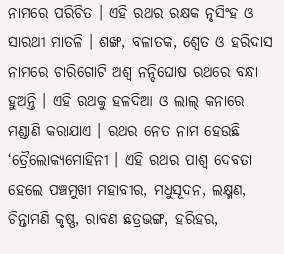ନାମରେ ପରିଚିତ । ଏହି ରଥର ରକ୍ଷକ ନୃସିଂହ ଓ ସାରଥୀ ମାତଳି । ଶଙ୍ଖ, ବଳାତକ, ଶ୍ବେତ ଓ ହରିଦାସ ନାମରେ ଚାରିଗୋଟି ଅଶ୍ବ ନନ୍ଦିଘୋଷ ରଥରେ ବନ୍ଧା ହୁଅନ୍ତି । ଏହି ରଥକୁ ହଳଦିଆ ଓ ଲାଲ୍ କନାରେ ମଣ୍ଡାଣି କରାଯାଏ । ରଥର ନେତ ନାମ ହେଉଛି ‘ତ୍ରୈଲୋକ୍ୟମୋହିନୀ । ଏହି ରଥର ପାଶ୍ବ ଦେବତା ହେଲେ ପଞ୍ଚମୁଖୀ ମହାବୀର, ମଧୁସୂଦନ, ଲକ୍ଷ୍ମଣ, ଚିନ୍ତାମଣି କୃଷ୍ଣ, ରାବଣ ଛତ୍ରଭଙ୍ଗ, ହରିହର,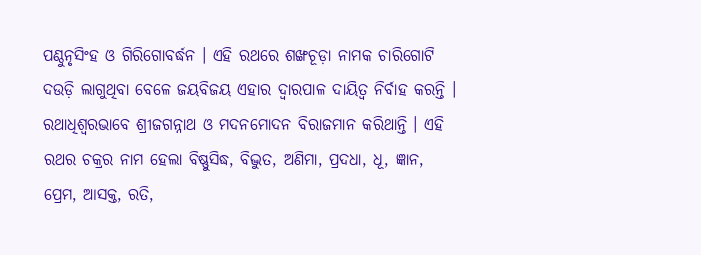ପଣ୍ଠୁନୃସିଂହ ଓ ଗିରିଗୋବର୍ଦ୍ଧନ । ଏହି ରଥରେ ଶଙ୍ଖଚୂଡ଼ା ନାମକ ଚାରିଗୋଟି ଦଉଡ଼ି ଲାଗୁଥିବା ବେଳେ ଜୟବିଜୟ ଏହାର ଦ୍ବାରପାଳ ଦାୟିତ୍ବ ନିର୍ବାହ କରନ୍ତି । ରଥାଧିଶ୍ବରଭାବେ ଶ୍ରୀଜଗନ୍ନାଥ ଓ ମଦନମୋଦନ ବିରାଜମାନ କରିଥାନ୍ତି । ଏହି ରଥର ଚକ୍ରର ନାମ ହେଲା ବିଷ୍ଣୁସିଦ୍ଧ, ବିଦ୍ଭୁତ, ଅଣିମା, ପ୍ରଦଧା, ଧୂ, ଜ୍ଞାନ, ପ୍ରେମ, ଆସକ୍ତ, ରତି,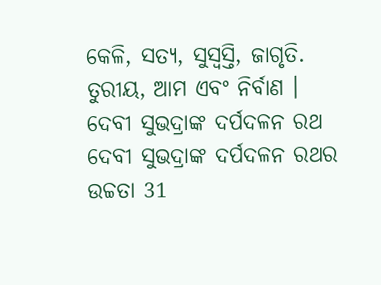କେଳି, ସତ୍ୟ, ସୁସ୍ବସ୍ତି, ଜାଗୃତି. ତୁରୀୟ, ଆମ ଏବଂ ନିର୍ବାଣ ।
ଦେବୀ ସୁଭଦ୍ରାଙ୍କ ଦର୍ପଦଳନ ରଥ
ଦେବୀ ସୁଭଦ୍ରାଙ୍କ ଦର୍ପଦଳନ ରଥର ଉଚ୍ଚତା 31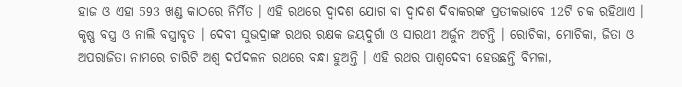ହାଜ ଓ ଏହା 593 ଖଣ୍ଡ କାଠରେ ନିର୍ମିତ । ଏହି ରଥରେ ଦ୍ବାଦଶ ଯୋଗ ବା ଦ୍ବାଦଶ ଦିବାକରଙ୍କ ପ୍ରତୀକଭାବେ 12ଟି ଚକ ରହିଥାଏ । କୃଷ୍ଣ ବସ୍ତ୍ର ଓ ନାଲି ବସ୍ତ୍ରାବୃତ । ଦେବୀ ସୁଭଦ୍ରାଙ୍କ ରଥର ରକ୍ଷକ ଜୟଦୁର୍ଗା ଓ ସାରଥୀ ଅର୍ଜୁନ ଅଟନ୍ତି । ରୋଚିକା, ମୋଚିକା, ଜିତା ଓ ଅପରାଜିତା ନାମରେ ଚାରିଟି ଅଶ୍ବ ଦର୍ପଦଳନ ରଥରେ ବନ୍ଧା ହୁଅନ୍ତି । ଏହି ରଥର ପାଶ୍ବଦେବୀ ହେଉଛନ୍ତି ବିମଳା,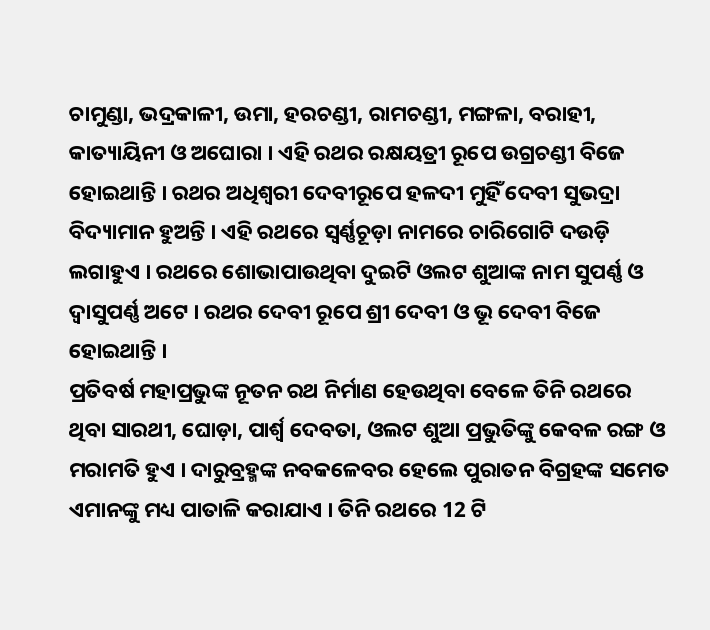ଚାମୁଣ୍ଡା, ଭଦ୍ରକାଳୀ, ଉମା, ହରଚଣ୍ଡୀ, ରାମଚଣ୍ଡୀ, ମଙ୍ଗଳା, ବରାହୀ, କାତ୍ୟାୟିନୀ ଓ ଅଘୋରା । ଏହି ରଥର ରକ୍ଷୟତ୍ରୀ ରୂପେ ଉଗ୍ରଚଣ୍ଡୀ ବିଜେ ହୋଇଥାନ୍ତି । ରଥର ଅଧିଶ୍ବରୀ ଦେବୀରୂପେ ହଳଦୀ ମୁହିଁ ଦେବୀ ସୁଭଦ୍ରା ବିଦ୍ୟାମାନ ହୁଅନ୍ତି । ଏହି ରଥରେ ସ୍ବର୍ଣ୍ଣଚୂଡ଼ା ନାମରେ ଚାରିଗୋଟି ଦଉଡ଼ି ଲଗାହୁଏ । ରଥରେ ଶୋଭାପାଉଥିବା ଦୁଇଟି ଓଲଟ ଶୁଆଙ୍କ ନାମ ସୁପର୍ଣ୍ଣ ଓ ଦ୍ବାସୁପର୍ଣ୍ଣ ଅଟେ । ରଥର ଦେବୀ ରୂପେ ଶ୍ରୀ ଦେବୀ ଓ ଭୂ ଦେବୀ ବିଜେ ହୋଇଥାନ୍ତି ।
ପ୍ରତିବର୍ଷ ମହାପ୍ରଭୁଙ୍କ ନୂତନ ରଥ ନିର୍ମାଣ ହେଉଥିବା ବେଳେ ତିନି ରଥରେ ଥିବା ସାରଥୀ, ଘୋଡ଼ା, ପାର୍ଶ୍ଵ ଦେବତା, ଓଲଟ ଶୁଆ ପ୍ରଭୁତିଙ୍କୁ କେବଳ ରଙ୍ଗ ଓ ମରାମତି ହୁଏ । ଦାରୁବ୍ରହ୍ମଙ୍କ ନବକଳେବର ହେଲେ ପୁରାତନ ବିଗ୍ରହଙ୍କ ସମେତ ଏମାନଙ୍କୁ ମଧ୍ୟ ପାତାଳି କରାଯାଏ । ତିନି ରଥରେ 12 ଟି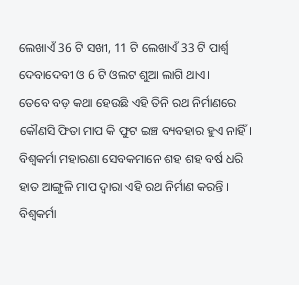ଲେଖାଏଁ 36 ଟି ସଖୀ, 11 ଟି ଲେଖାଏଁ 33 ଟି ପାର୍ଶ୍ବ ଦେବାଦେବୀ ଓ 6 ଟି ଓଲଟ ଶୁଆ ଲାଗି ଥାଏ।
ତେବେ ବଡ଼ କଥା ହେଉଛି ଏହି ତିନି ରଥ ନିର୍ମାଣରେ କୌଣସି ଫିତା ମାପ କି ଫୁଟ ଇଞ୍ଚ ବ୍ୟବହାର ହୁଏ ନାହିଁ। ବିଶ୍ଵକର୍ମା ମହାରଣା ସେବକମାନେ ଶହ ଶହ ବର୍ଷ ଧରି ହାତ ଆଙ୍ଗୁଳି ମାପ ଦ୍ବାରା ଏହି ରଥ ନିର୍ମାଣ କରନ୍ତି । ବିଶ୍ବକର୍ମା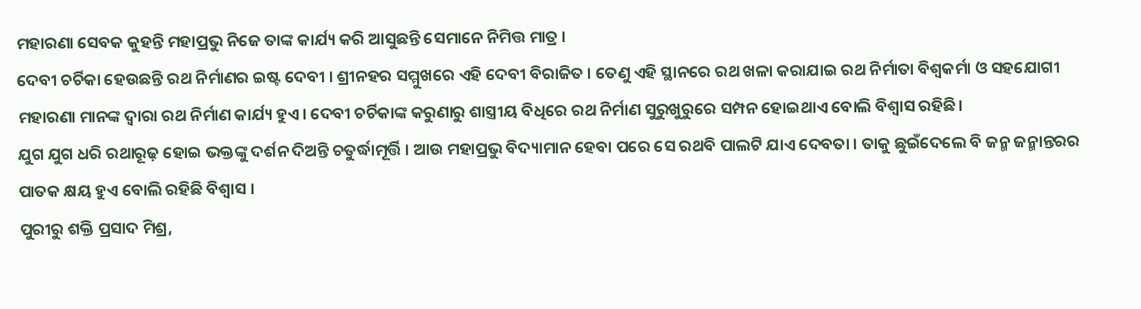ମହାରଣା ସେବକ କୁହନ୍ତି ମହାପ୍ରଭୁ ନିଜେ ତାଙ୍କ କାର୍ଯ୍ୟ କରି ଆସୁଛନ୍ତି ସେମାନେ ନିମିତ୍ତ ମାତ୍ର ।
ଦେବୀ ଚର୍ଚିକା ହେଉଛନ୍ତି ରଥ ନିର୍ମାଣର ଇଷ୍ଟ ଦେବୀ । ଶ୍ରୀନହର ସମ୍ମୁଖରେ ଏହି ଦେବୀ ବିରାଜିତ । ତେଣୁ ଏହି ସ୍ଥାନରେ ରଥ ଖଳା କରାଯାଇ ରଥ ନିର୍ମାତା ବିଶ୍ବକର୍ମା ଓ ସହଯୋଗୀ ମହାରଣା ମାନଙ୍କ ଦ୍ବାରା ରଥ ନିର୍ମାଣ କାର୍ଯ୍ୟ ହୁଏ। ଦେବୀ ଚର୍ଚିକାଙ୍କ କରୁଣାରୁ ଶାସ୍ତ୍ରୀୟ ବିଧିରେ ରଥ ନିର୍ମାଣ ସୁରୁଖୁରୁରେ ସମ୍ପନ ହୋଇଥାଏ ବୋଲି ବିଶ୍ବାସ ରହିଛି।
ଯୁଗ ଯୁଗ ଧରି ରଥାରୂଢ଼ ହୋଇ ଭକ୍ତଙ୍କୁ ଦର୍ଶନ ଦିଅନ୍ତି ଚତୁର୍ଦ୍ଧାମୂର୍ତ୍ତି । ଆଉ ମହାପ୍ରଭୁ ବିଦ୍ୟାମାନ ହେବା ପରେ ସେ ରଥବି ପାଲଟି ଯାଏ ଦେବତା । ତାକୁ ଛୁଇଁଦେଲେ ବି ଜନ୍ମ ଜନ୍ମାନ୍ତରର ପାତକ କ୍ଷୟ ହୁଏ ବୋଲି ରହିଛି ବିଶ୍ବାସ ।
ପୁରୀରୁ ଶକ୍ତି ପ୍ରସାଦ ମିଶ୍ର,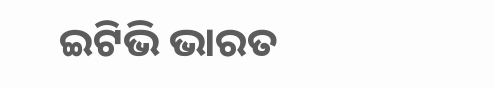ଇଟିଭି ଭାରତ